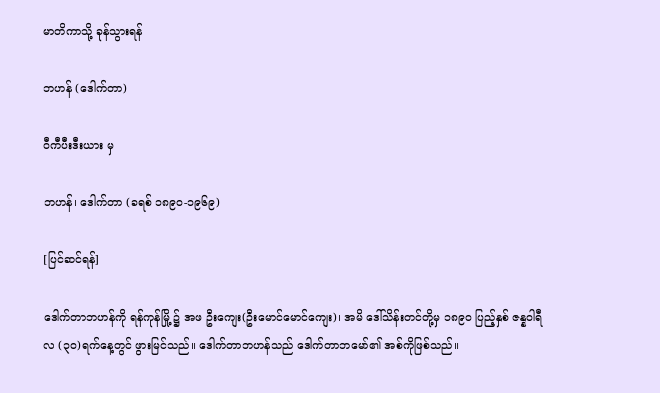မာတိကာသို့ ခုန်သွားရန်

ဘဟန် (ဒေါက်တာ)

ဝီကီပီးဒီးယား မှ

ဘဟန်၊ ဒေါက်တာ (ခရစ် ၁၈၉ဝ-၁၉၆၉)

[ပြင်ဆင်ရန်]

ဒေါက်တာဘဟန်ကို ရန်ကုန်မြို့ ၌ အဖ ဦးကျေး(ဦးမောင်မောင်ကျေး)၊ အမိ ဒေါ်သိန်းတင်တို့မှ ၁၈၉၀ ပြည့်နှစ် ဇန္နဝါရီလ (၃ဝ)ရက်နေ့တွင် ဖွားမြင်သည်။ ဒေါက်တာဘဟန်သည် ဒေါက်တာဘမော်၏ အစ်ကိုဖြစ်သည်။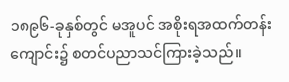၁၈၉၆-ခုနှစ်တွင် မအူပင် အစိုးရအထက်တန်းကျောင်း၌ စတင်ပညာသင်ကြားခဲ့သည်။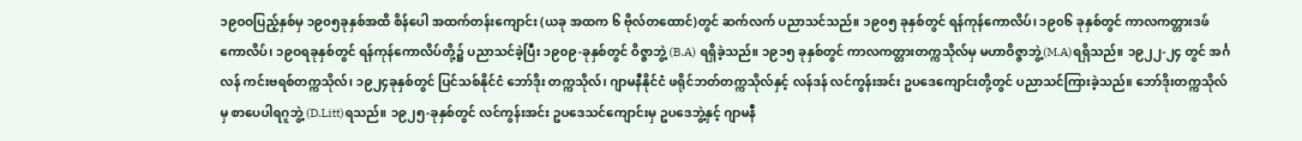၁၉ဝဝပြည့်နှစ်မှ ၁၉၀၅ခုနှစ်အထိ စိန်ပေါ အထက်တန်းကျောင်း (ယခု အထက ၆ ဗိုလ်တထောင်)တွင် ဆက်လက် ပညာသင်သည်။ ၁၉၀၅ ခုနှစ်တွင် ရန်ကုန်ကောလိပ်၊ ၁၉၀၆ ခုနှစ်တွင် ကာလကတ္တားဒဖ်ကောလိပ်၊ ၁၉ဝရခုနှစ်တွင် ရန်ကုန်ကောလိပ်တို့၌ ပညာသင်ခဲ့ပြီး ၁၉၀၉-ခုနှစ်တွင် ဝိဇ္ဇာဘွဲ့ (B.A) ရရှိခဲ့သည်။ ၁၉၁၅ ခုနှစ်တွင် ကာလကတ္တားတက္ကသိုလ်မှ မဟာဝိဇ္ဇာဘွဲ့(M.A)ရရှိသည်။ ၁၉၂၂-၂၄ တွင် အင်္ဂလန် ကင်းဗရစ်တက္ကသိုလ်၊ ၁၉၂၄ခုနှစ်တွင် ပြင်သစ်နိုင်ငံ ဘော်ဒိုး တက္ကသိုလ်၊ ဂျာမနီနိုင်ငံ ဖရိုင်ဘတ်တက္ကသိုလ်နှင့် လန်ဒန် လင်ကွန်းအင်း ဥပဒေကျောင်းတို့တွင် ပညာသင်ကြားခဲ့သည်။ ဘော်ဒိုးတက္ကသိုလ်မှ စာပေပါရဂူဘွဲ့ (D.Litt)ရသည်။ ၁၉၂၅-ခုနှစ်တွင် လင်ကွန်းအင်း ဥပဒေသင်ကျောင်းမှ ဥပဒေဘွဲ့နှင့် ဂျာမနီ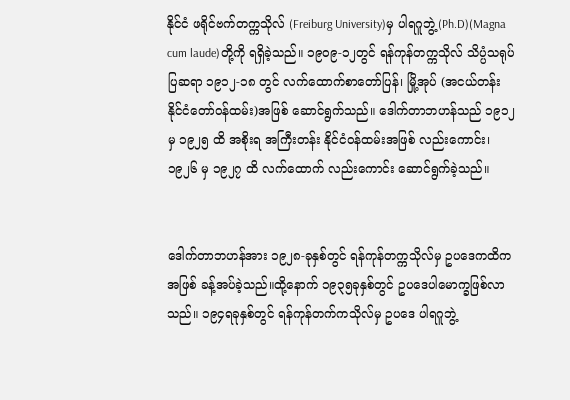နိုင်ငံ ဖရိုင်ဗက်တက္ကသိုလ် (Freiburg University)မှ ပါရဂူဘွဲ့(Ph.D)(Magna cum laude)တို့ကို ရရှိခဲ့သည်။ ၁၉၀၉-၁၂တွင် ရန်ကုန်တက္ကသိုလ် သိပ္ပံသရုပ်ပြဆရာ ၁၉၁၂-၁၈ တွင် လက်ထောက်စာတော်ပြန်၊ မြို့အုပ် (အငယ်တန်း နိုင်ငံတော်ဝန်ထမ်း)အဖြစ် ဆောင်ရွက်သည်။ ဒေါက်တာဘဟန်သည် ၁၉၁၂ မှ ၁၉၂၅ ထိ အစိုးရ အကြီးတန်း နိုင်ငံဝန်ထမ်းအဖြစ် လည်းကောင်း၊ ၁၉၂၆ မှ ၁၉၂၇ ထိ လက်ထောက် လည်းကောင်း ဆောင်ရွက်ခဲ့သည်။


ဒေါက်တာဘဟန်အား ၁၉၂၈-ခုနှစ်တွင် ရန်ကုန်တက္ကသိုလ်မှ ဥပဒေကထိကအဖြစ် ခန့်အပ်ခဲ့သည်။ထို့နောက် ၁၉၃၅ခုနှစ်တွင် ဥပဒေပါမောက္ခဖြစ်လာသည်။ ၁၉၄ရခုနှစ်တွင် ရန်ကုန်တက်ကသိုလ်မှ ဥပဒေ ပါရဂူဘွဲ့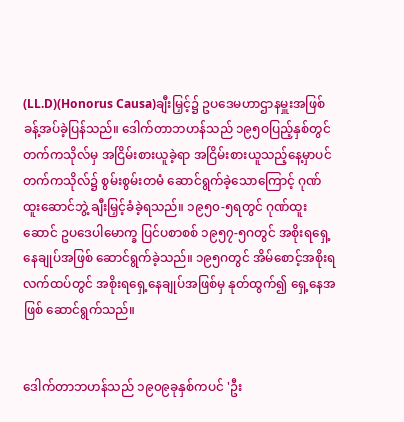(LL.D)(Honorus Causa)ချီးမြှင့်၌ ဥပဒေမဟာဌာနမှူးအဖြစ် ခန့်အပ်ခဲ့ပြန်သည်။ ဒေါက်တာဘဟန်သည် ၁၉၅ဝပြည့်နှစ်တွင် တက်ကသိုလ်မှ အငြိမ်းစားယူခဲ့ရာ အငြိမ်းစားယူသည့်နေ့မှာပင် တက်ကသိုလ်၌ စွမ်းစွမ်းတမံ ဆောင်ရွက်ခဲ့သောကြောင့် ဂုဏ်ထူးဆောင်ဘွဲ့ ချီးမြှင့်ခံခဲ့ရသည်။ ၁၉၅၀-၅ရတွင် ဂုဏ်ထူးဆောင် ဥပဒေပါမောက္ခ ပြင်ပစာစစ် ၁၉၅၇-၅ဂတွင် အစိုးရရှေ့နေချုပ်အဖြစ် ဆောင်ရွက်ခဲ့သည်။ ၁၉၅ဂတွင် အိမ်စောင့်အစိုးရလက်ထပ်တွင် အစိုးရရှေ့နေချုပ်အဖြစ်မှ နုတ်ထွက်၍ ရှေ့နေအဖြစ် ဆောင်ရွက်သည်။


ဒေါက်တာဘဟန်သည် ၁၉၀၉ခုနှစ်ကပင် 'ဦး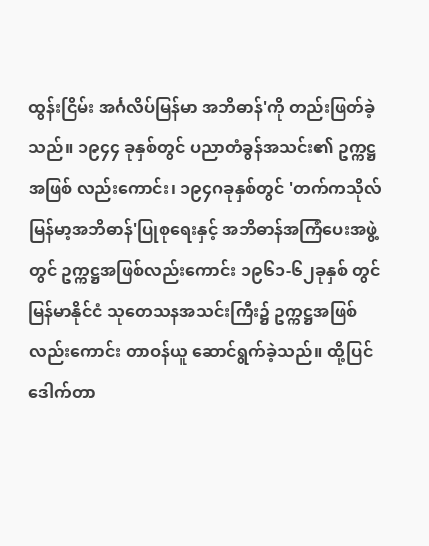ထွန်းငြိမ်း အင်္ဂလိပ်မြန်မာ အဘိဓာန်'ကို တည်းဖြတ်ခဲ့သည်။ ၁၉၄၄ ခုနှစ်တွင် ပညာတံခွန်အသင်း၏ ဥက္ကဋ္ဌအဖြစ် လည်းကောင်း၊ ၁၉၄ဂခုနှစ်တွင် 'တက်ကသိုလ်မြန်မာ့အဘိဓာန်'ပြုစုရေးနှင့် အဘိဓာန်အကြံပေးအဖွဲ့တွင် ဥက္ကဋ္ဌအဖြစ်လည်းကောင်း ၁၉၆၁-၆၂ခုနှစ် တွင် မြန်မာနိုင်ငံ သုတေသနအသင်းကြီး၌ ဥက္ကဋ္ဌအဖြစ်လည်းကောင်း တာဝန်ယူ ဆောင်ရွက်ခဲ့သည်။ ထို့ပြင် ဒေါက်တာ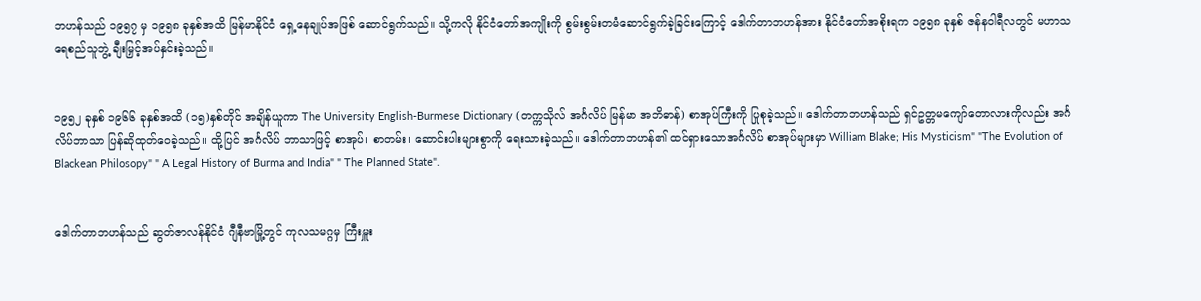ဘဟန်သည် ၁၉၅၇ မှ ၁၉၅၈ ခုနှစ်အထိ မြန်မာနိုင်ငံ ရှေ့နေချုပ်အဖြစ် ဆောင်ရွက်သည်။ သို့ကလို နိုင်ငံတော်အကျိုးကို စွမ်းစွမ်းတမံဆောင်ရွက်ခဲ့ခြင်းကြောင့် ဒေါက်တာဘဟန်အား နိုင်ငံတော်အစိုးရက ၁၉၅၈ ခုနှစ် ဇန်နဝါရီလတွင် မဟာသရေစည်သူဘွဲ့ ချီးမြှင့်အပ်နှင်းခဲ့သည်။


၁၉၅၂ ခုနှစ် ၁၉၆၆ ခုနှစ်အထိ (၁၅)နှစ်တိုင် အချိန်ယူကာ The University English-Burmese Dictionary (တက္ကသိုလ် အင်္ဂလိပ် မြန်မာ အဘိဓာန်) စာအုပ်ကြီးကို ပြုစုခဲ့သည်။ ဒေါက်တာဘဟန်သည် ရှင်ဥတ္တမကျော်တောလားကိုလည်း အင်္ဂလိပ်ဘာသာ ပြန်ဆိုထုတ်ဝေခဲ့သည်။ ထို့ပြင် အင်္ဂလိပ် ဘာသာဖြင့် စာအုပ်၊ စာတမ်း၊ ဆောင်းပါးများစွာကို ရေးသားခဲ့သည်။ ဒေါက်တာဘဟန်၏ ထင်ရှားသောအင်္ဂလိပ် စာအုပ်များမှာ William Blake; His Mysticism" "The Evolution of Blackean Philosopy" " A Legal History of Burma and India" " The Planned State".


ဒေါက်တာဘဟန်သည် ဆွတ်ဇာလန်နိုင်ငံ ဂျီနီဗာမြို့တွင် ကုလသမဂ္ဂမှ ကြီးမှူး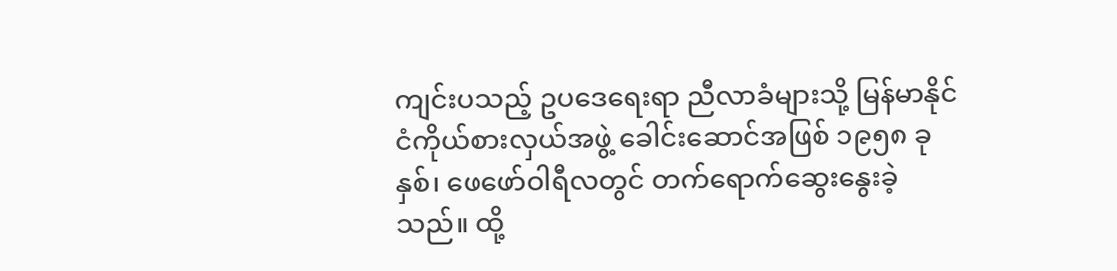ကျင်းပသည့် ဥပဒေရေးရာ ညီလာခံများသို့ မြန်မာနိုင်ငံကိုယ်စားလှယ်အဖွဲ့ ခေါင်းဆောင်အဖြစ် ၁၉၅၈ ခုနှစ်၊ ဖေဖော်ဝါရီလတွင် တက်ရောက်ဆွေးနွေးခဲ့သည်။ ထို့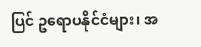ပြင် ဥရောပနိုင်ငံများ၊ အ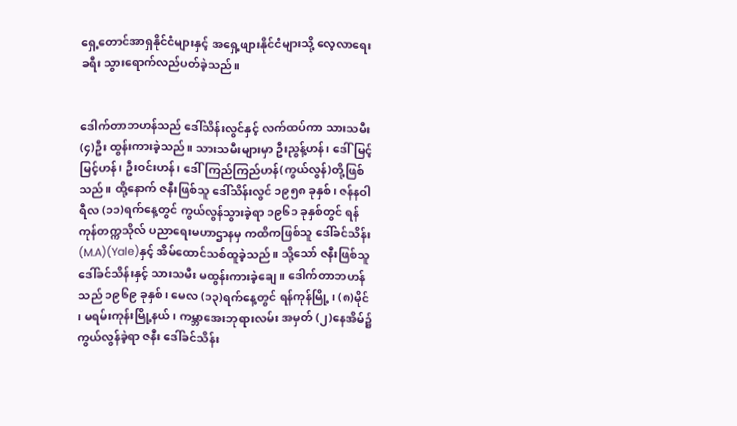ရှေ့တောင်အာရှနိုင်ငံများနှင့် အရှေ့ဖျားနိုင်ငံများသို့ လေ့လာရေးခရီး သွားရောက်လည်ပတ်ခဲ့သည်။


ဒေါက်တာဘဟန်သည် ဒေါ်သိန်းလွင်နှင့် လက်ထပ်ကာ သားသမီး (၄)ဦး ထွန်းကားခဲ့သည်။ သားသမီးများမှာ ဦးညွန့်ဟန်၊ ဒေါ်မြင့်မြင့်ဟန်၊ ဦးဝင်းဟန်၊ ဒေါ်ကြည်ကြည်ဟန်(ကွယ်လွန်)တို့ဖြစ်သည်။ ထို့နောက် ဇနီးဖြစ်သူ ဒေါ်သိန်းလွင် ၁၉၅၈ ခုနှစ်၊ ဇန်နဝါရီလ (၁၁)ရက်နေ့တွင် ကွယ်လွန်သွားခဲ့ရာ ၁၉၆၁ ခုနှစ်တွင် ရန်ကုန်တက္ကသိုလ် ပညာရေးမဟာဌာနမှ ကထိကဖြစ်သူ ဒေါ်ခင်သိန်း (M.A)(Yale)နှင့် အိမ်ထောင်သစ်ထူခဲ့သည်။ သို့သော် ဇနီးဖြစ်သူ ဒေါ်ခင်သိန်းနှင့် သားသမီး မထွန်းကားခဲ့ချေ။ ဒေါက်တာဘဟန်သည် ၁၉၆၉ ခုနှစ်၊ မေလ (၁၃)ရက်နေ့တွင် ရန်ကုန်မြို့ ၊ (၈)မိုင် ၊ မရမ်းကုန်းမြို့နယ်၊ ကမ္ဘာအေးဘုရားလမ်း အမှတ် (၂)နေအိမ်၌ ကွယ်လွန်ခဲ့ရာ ဇနီး ဒေါ်ခင်သိန်း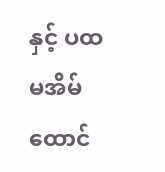နှင့် ပထမအိမ်ထောင်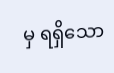မှ ရရှိသော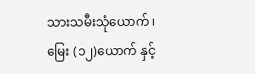သားသမီးသုံယောက် ၊ မြေး (၁၂)ယောက် နှင့်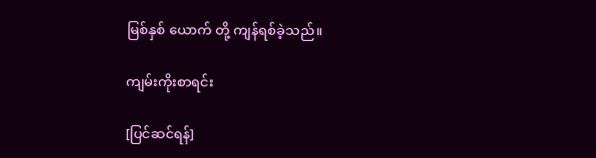မြစ်နှစ် ယောက် တို့ ကျန်ရစ်ခဲ့သည်။

ကျမ်းကိုးစာရင်း

[ပြင်ဆင်ရန်]